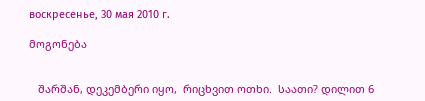воскресенье, 30 мая 2010 г.

მოგონება


   შარშან, დეკემბერი იყო,  რიცხვით ოთხი.  საათი? დილით 6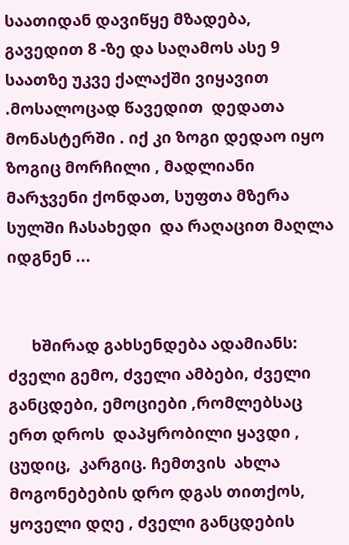საათიდან დავიწყე მზადება, გავედით 8 -ზე და საღამოს ასე 9 საათზე უკვე ქალაქში ვიყავით .მოსალოცად წავედით  დედათა  მონასტერში . იქ კი ზოგი დედაო იყო ზოგიც მორჩილი , მადლიანი მარჯვენი ქონდათ, სუფთა მზერა  სულში ჩასახედი  და რაღაცით მაღლა იდგნენ ...


      ხშირად გახსენდება ადამიანს: ძველი გემო, ძველი ამბები, ძველი განცდები, ემოციები ,რომლებსაც ერთ დროს  დაპყრობილი ყავდი ,  ცუდიც,  კარგიც. ჩემთვის  ახლა მოგონებების დრო დგას თითქოს,  ყოველი დღე , ძველი განცდების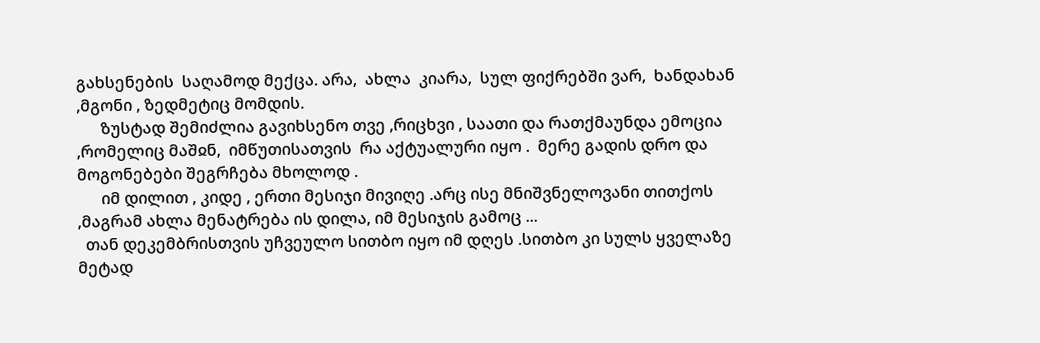გახსენების  საღამოდ მექცა. არა,  ახლა  კიარა,  სულ ფიქრებში ვარ,  ხანდახან ,მგონი , ზედმეტიც მომდის.
      ზუსტად შემიძლია გავიხსენო თვე ,რიცხვი , საათი და რათქმაუნდა ემოცია ,რომელიც მაშჲნ,  იმწუთისათვის  რა აქტუალური იყო .  მერე გადის დრო და მოგონებები შეგრჩება მხოლოდ .
      იმ დილით , კიდე , ერთი მესიჯი მივიღე .არც ისე მნიშვნელოვანი თითქოს ,მაგრამ ახლა მენატრება ის დილა, იმ მესიჯის გამოც ...
  თან დეკემბრისთვის უჩვეულო სითბო იყო იმ დღეს .სითბო კი სულს ყველაზე მეტად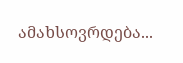ამახსოვრდება...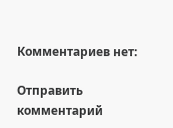Комментариев нет:

Отправить комментарий